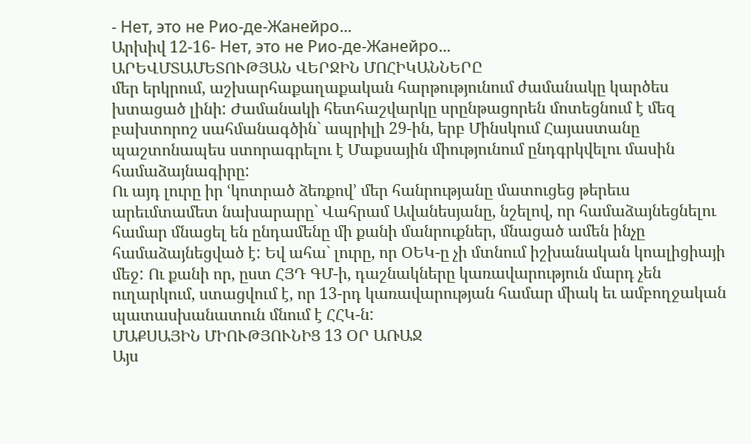- Нет, это не Рио-де-Жанейро...
Արխիվ 12-16- Нет, это не Рио-де-Жанейро...
ԱՐԵՎՄՏԱՄԵՏՈՒԹՅԱՆ ՎԵՐՋԻՆ ՄՈՀԻԿԱՆՆԵՐԸ
մեր երկրում, աշխարհաքաղաքական հարթությունում ժամանակը կարծես խտացած լինի: Ժամանակի հետհաշվարկը սրընթացորեն մոտեցնում է մեզ բախտորոշ սահմանագծին` ապրիլի 29-ին, երբ Մինսկում Հայաստանը պաշտոնապես ստորագրելու է Մաքսային միությունում ընդգրկվելու մասին համաձայնագիրը:
Ու այդ լուրը իր ՙկոտրած ձեռքով՚ մեր հանրությանը մատուցեց թերեւս արեւմտամետ նախարարը` Վահրամ Ավանեսյանը, նշելով, որ համաձայնեցնելու համար մնացել են ընդամենը մի քանի մանրուքներ, մնացած ամեն ինչը համաձայնեցված է: Եվ ահա` լուրը, որ ՕԵԿ-ը չի մտնում իշխանական կոալիցիայի մեջ: Ու քանի որ, ըստ ՀՅԴ ԳՄ-ի, դաշնակները կառավարություն մարդ չեն ուղարկում, ստացվում է, որ 13-րդ կառավարության համար միակ եւ ամբողջական պատասխանատուն մնում է ՀՀԿ-ն:
ՄԱՔՍԱՅԻՆ ՄԻՈՒԹՅՈՒՆԻՑ 13 ՕՐ ԱՌԱՋ
Այս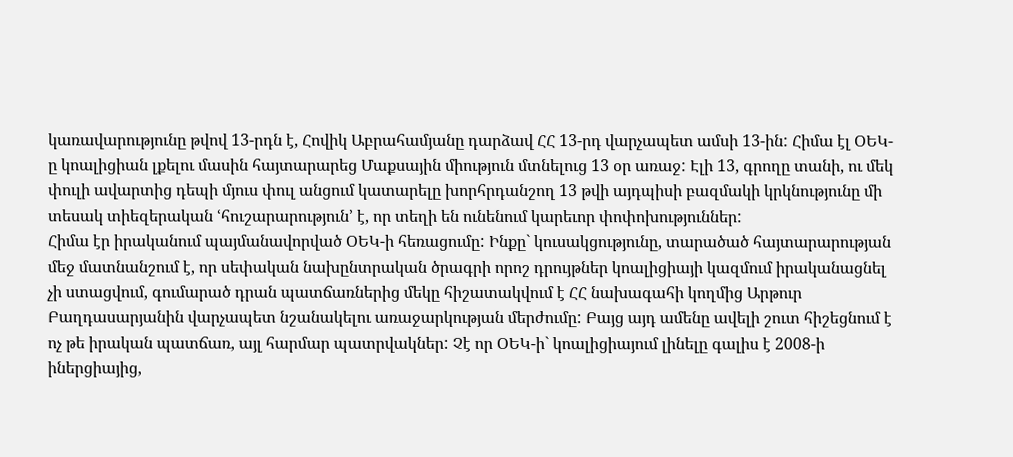կառավարությունը թվով 13-րդն է, Հովիկ Աբրահամյանը դարձավ ՀՀ 13-րդ վարչապետ ամսի 13-ին: Հիմա էլ ՕԵԿ-ը կոալիցիան լքելու մասին հայտարարեց Մաքսային միություն մտնելուց 13 օր առաջ: Էլի 13, գրողը տանի, ու մեկ փուլի ավարտից դեպի մյուս փուլ անցում կատարելը խորհրդանշող 13 թվի այդպիսի բազմակի կրկնությունը մի տեսակ տիեզերական ՙհուշարարություն՚ է, որ տեղի են ունենում կարեւոր փոփոխություններ:
Հիմա էր իրականում պայմանավորված ՕԵԿ-ի հեռացումը: Ինքը` կուսակցությունը, տարածած հայտարարության մեջ մատնանշում է, որ սեփական նախընտրական ծրագրի որոշ դրույթներ կոալիցիայի կազմում իրականացնել չի ստացվում, գումարած դրան պատճառներից մեկը հիշատակվում է ՀՀ նախագահի կողմից Արթուր Բաղդասարյանին վարչապետ նշանակելու առաջարկության մերժումը: Բայց այդ ամենը ավելի շուտ հիշեցնում է ոչ թե իրական պատճառ, այլ հարմար պատրվակներ: Չէ որ ՕԵԿ-ի` կոալիցիայում լինելը գալիս է 2008-ի իներցիայից,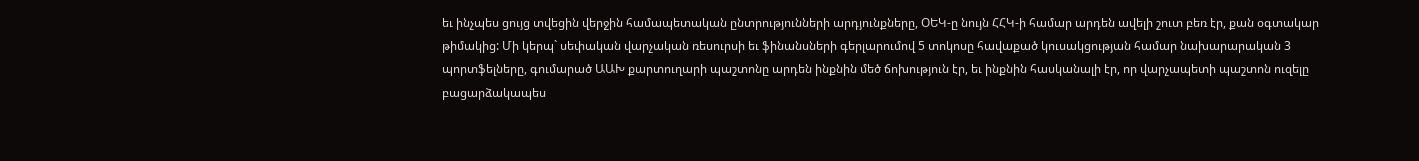եւ ինչպես ցույց տվեցին վերջին համապետական ընտրությունների արդյունքները, ՕԵԿ-ը նույն ՀՀԿ-ի համար արդեն ավելի շուտ բեռ էր, քան օգտակար թիմակից: Մի կերպ` սեփական վարչական ռեսուրսի եւ ֆինանսների գերլարումով 5 տոկոսը հավաքած կուսակցության համար նախարարական 3 պորտֆելները, գումարած ԱԱԽ քարտուղարի պաշտոնը արդեն ինքնին մեծ ճոխություն էր, եւ ինքնին հասկանալի էր, որ վարչապետի պաշտոն ուզելը բացարձակապես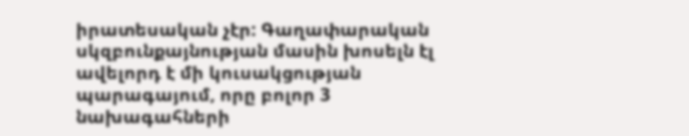իրատեսական չէր: Գաղափարական սկզբունքայնության մասին խոսելն էլ ավելորդ է մի կուսակցության պարագայում, որը բոլոր 3 նախագահների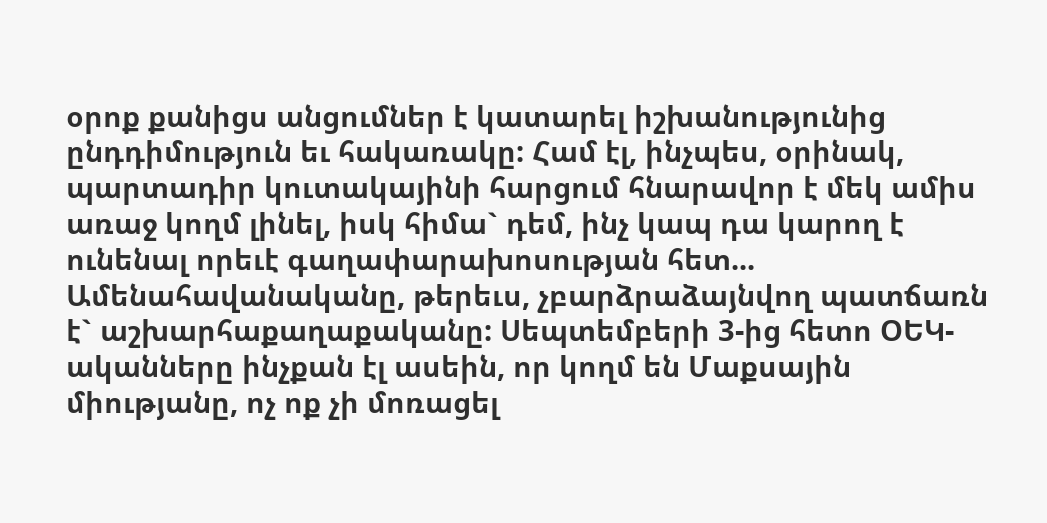օրոք քանիցս անցումներ է կատարել իշխանությունից ընդդիմություն եւ հակառակը: Համ էլ, ինչպես, օրինակ, պարտադիր կուտակայինի հարցում հնարավոր է մեկ ամիս առաջ կողմ լինել, իսկ հիմա` դեմ, ինչ կապ դա կարող է ունենալ որեւէ գաղափարախոսության հետ...
Ամենահավանականը, թերեւս, չբարձրաձայնվող պատճառն է` աշխարհաքաղաքականը: Սեպտեմբերի 3-ից հետո ՕԵԿ-ականները ինչքան էլ ասեին, որ կողմ են Մաքսային միությանը, ոչ ոք չի մոռացել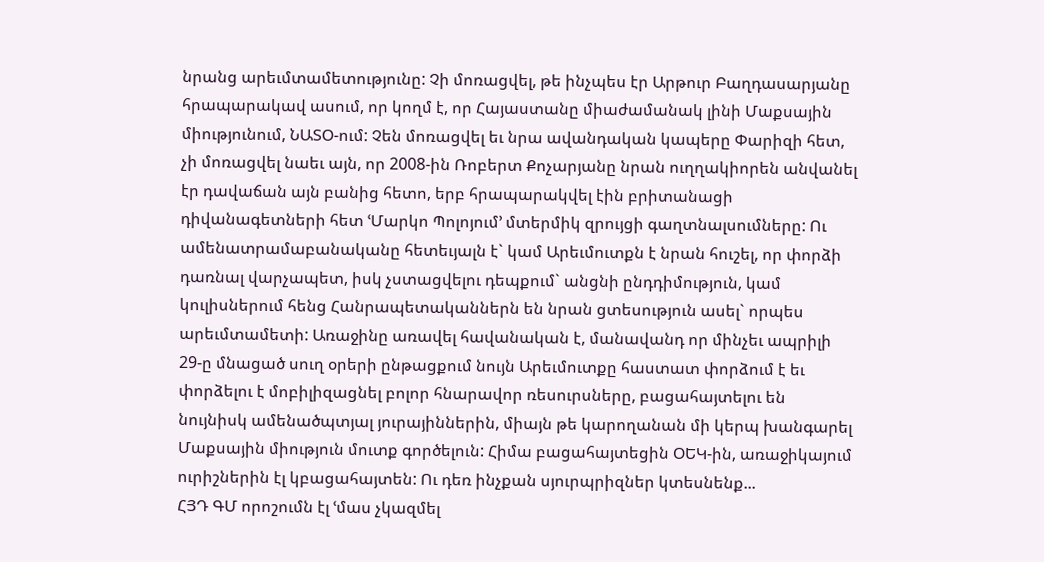նրանց արեւմտամետությունը: Չի մոռացվել, թե ինչպես էր Արթուր Բաղդասարյանը հրապարակավ ասում, որ կողմ է, որ Հայաստանը միաժամանակ լինի Մաքսային միությունում, ՆԱՏՕ-ում: Չեն մոռացվել եւ նրա ավանդական կապերը Փարիզի հետ, չի մոռացվել նաեւ այն, որ 2008-ին Ռոբերտ Քոչարյանը նրան ուղղակիորեն անվանել էր դավաճան այն բանից հետո, երբ հրապարակվել էին բրիտանացի դիվանագետների հետ ՙՄարկո Պոլոյում՚ մտերմիկ զրույցի գաղտնալսումները: Ու ամենատրամաբանականը հետեւյալն է` կամ Արեւմուտքն է նրան հուշել, որ փորձի դառնալ վարչապետ, իսկ չստացվելու դեպքում` անցնի ընդդիմություն, կամ կուլիսներում հենց Հանրապետականներն են նրան ցտեսություն ասել` որպես արեւմտամետի: Առաջինը առավել հավանական է, մանավանդ որ մինչեւ ապրիլի 29-ը մնացած սուղ օրերի ընթացքում նույն Արեւմուտքը հաստատ փորձում է եւ փորձելու է մոբիլիզացնել բոլոր հնարավոր ռեսուրսները, բացահայտելու են նույնիսկ ամենածպտյալ յուրայիններին, միայն թե կարողանան մի կերպ խանգարել Մաքսային միություն մուտք գործելուն: Հիմա բացահայտեցին ՕԵԿ-ին, առաջիկայում ուրիշներին էլ կբացահայտեն: Ու դեռ ինչքան սյուրպրիզներ կտեսնենք...
ՀՅԴ ԳՄ որոշումն էլ ՙմաս չկազմել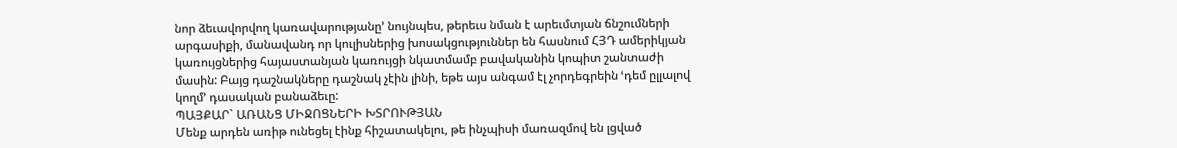նոր ձեւավորվող կառավարությանը՚ նույնպես, թերեւս նման է արեւմտյան ճնշումների արգասիքի, մանավանդ որ կուլիսներից խոսակցություններ են հասնում ՀՅԴ ամերիկյան կառույցներից հայաստանյան կառույցի նկատմամբ բավականին կոպիտ շանտաժի մասին: Բայց դաշնակները դաշնակ չէին լինի, եթե այս անգամ էլ չորդեգրեին ՙդեմ ըլլալով կողմ՚ դասական բանաձեւը:
ՊԱՅՔԱՐ` ԱՌԱՆՑ ՄԻՋՈՑՆԵՐԻ ԽՏՐՈՒԹՅԱՆ
Մենք արդեն առիթ ունեցել էինք հիշատակելու, թե ինչպիսի մառազմով են լցված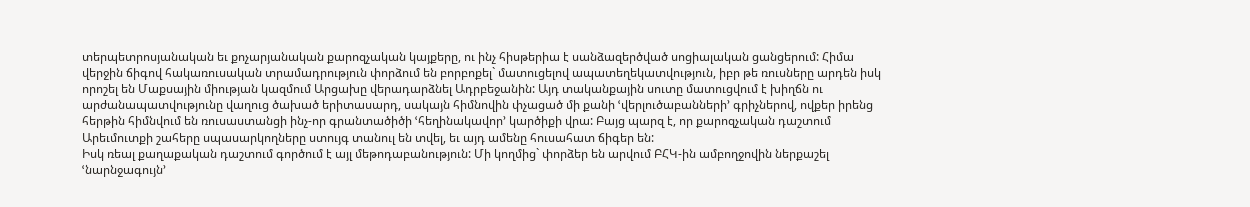տերպետրոսյանական եւ քոչարյանական քարոզչական կայքերը, ու ինչ հիսթերիա է սանձազերծված սոցիալական ցանցերում: Հիմա վերջին ճիգով հակառուսական տրամադրություն փորձում են բորբոքել` մատուցելով ապատեղեկատվություն, իբր թե ռուսները արդեն իսկ որոշել են Մաքսային միության կազմում Արցախը վերադարձնել Ադրբեջանին: Այդ տականքային սուտը մատուցվում է խիղճն ու արժանապատվությունը վաղուց ծախած երիտասարդ, սակայն հիմնովին փչացած մի քանի ՙվերլուծաբանների՚ գրիչներով, ովքեր իրենց հերթին հիմնվում են ռուսաստանցի ինչ-որ գրանտածիծի ՙհեղինակավոր՚ կարծիքի վրա: Բայց պարզ է, որ քարոզչական դաշտում Արեւմուտքի շահերը սպասարկողները ստույգ տանուլ են տվել, եւ այդ ամենը հուսահատ ճիգեր են:
Իսկ ռեալ քաղաքական դաշտում գործում է այլ մեթոդաբանություն: Մի կողմից` փորձեր են արվում ԲՀԿ-ին ամբողջովին ներքաշել ՙնարնջագույն՚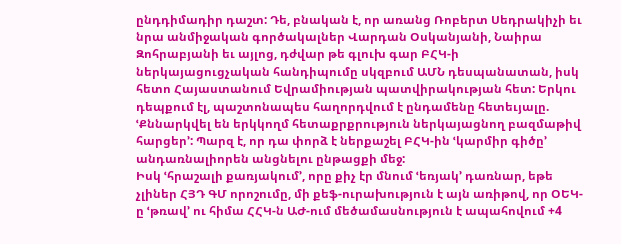ընդդիմադիր դաշտ: Դե, բնական է, որ առանց Ռոբերտ Սեդրակիչի եւ նրա անմիջական գործակալներ Վարդան Օսկանյանի, Նաիրա Զոհրաբյանի եւ այլոց, դժվար թե գլուխ գար ԲՀԿ-ի ներկայացուցչական հանդիպումը սկզբում ԱՄՆ դեսպանատան, իսկ հետո Հայաստանում Եվրամիության պատվիրակության հետ: Երկու դեպքում էլ, պաշտոնապես հաղորդվում է ընդամենը հետեւյալը. ՙՔննարկվել են երկկողմ հետաքրքրություն ներկայացնող բազմաթիվ հարցեր՚: Պարզ է, որ դա փորձ է ներքաշել ԲՀԿ-ին ՙկարմիր գիծը՚ անդառնալիորեն անցնելու ընթացքի մեջ:
Իսկ ՙհրաշալի քառյակում՚, որը քիչ էր մնում ՙեռյակ՚ դառնար, եթե չլիներ ՀՅԴ ԳՄ որոշումը, մի քեֆ-ուրախություն է այն առիթով, որ ՕԵԿ-ը ՙթռավ՚ ու հիմա ՀՀԿ-ն ԱԺ-ում մեծամասնություն է ապահովում +4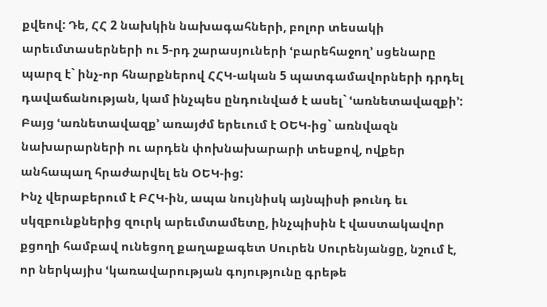քվեով: Դե, ՀՀ 2 նախկին նախագահների, բոլոր տեսակի արեւմտասերների ու 5-րդ շարասյուների ՙբարեհաջող՚ սցենարը պարզ է` ինչ-որ հնարքներով ՀՀԿ-ական 5 պատգամավորների դրդել դավաճանության, կամ ինչպես ընդունված է ասել` ՙառնետավազքի՚: Բայց ՙառնետավազք՚ առայժմ երեւում է ՕԵԿ-ից` առնվազն նախարարների ու արդեն փոխնախարարի տեսքով, ովքեր անհապաղ հրաժարվել են ՕԵԿ-ից:
Ինչ վերաբերում է ԲՀԿ-ին, ապա նույնիսկ այնպիսի թունդ եւ սկզբունքներից զուրկ արեւմտամետը, ինչպիսին է վաստակավոր քցողի համբավ ունեցող քաղաքագետ Սուրեն Սուրենյանցը, նշում է, որ ներկայիս ՙկառավարության գոյությունը գրեթե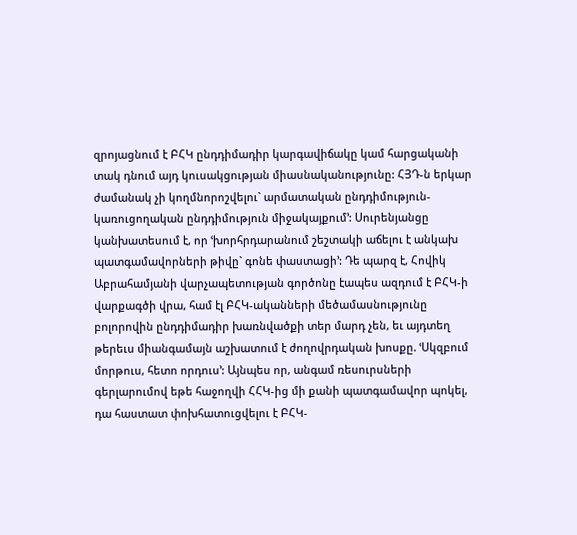զրոյացնում է ԲՀԿ ընդդիմադիր կարգավիճակը կամ հարցականի տակ դնում այդ կուսակցության միասնականությունը: ՀՅԴ-ն երկար ժամանակ չի կողմնորոշվելու` արմատական ընդդիմություն-կառուցողական ընդդիմություն միջակայքում՚: Սուրենյանցը կանխատեսում է, որ ՙխորհրդարանում շեշտակի աճելու է անկախ պատգամավորների թիվը` գոնե փաստացի՚: Դե պարզ է, Հովիկ Աբրահամյանի վարչապետության գործոնը էապես ազդում է ԲՀԿ-ի վարքագծի վրա, համ էլ ԲՀԿ-ականների մեծամասնությունը բոլորովին ընդդիմադիր խառնվածքի տեր մարդ չեն, եւ այդտեղ թերեւս միանգամայն աշխատում է ժողովրդական խոսքը. ՙՍկզբում մորթուս, հետո որդուս՚: Այնպես որ, անգամ ռեսուրսների գերլարումով եթե հաջողվի ՀՀԿ-ից մի քանի պատգամավոր պոկել, դա հաստատ փոխհատուցվելու է ԲՀԿ-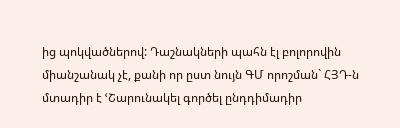ից պոկվածներով: Դաշնակների պահն էլ բոլորովին միանշանակ չէ, քանի որ ըստ նույն ԳՄ որոշման` ՀՅԴ-ն մտադիր է ՙՇարունակել գործել ընդդիմադիր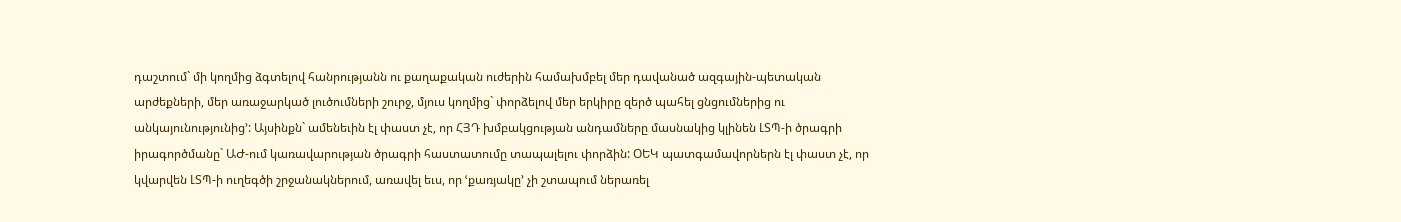դաշտում` մի կողմից ձգտելով հանրությանն ու քաղաքական ուժերին համախմբել մեր դավանած ազգային-պետական արժեքների, մեր առաջարկած լուծումների շուրջ, մյուս կողմից` փորձելով մեր երկիրը զերծ պահել ցնցումներից ու անկայունությունից՚: Այսինքն` ամենեւին էլ փաստ չէ, որ ՀՅԴ խմբակցության անդամները մասնակից կլինեն ԼՏՊ-ի ծրագրի իրագործմանը` ԱԺ-ում կառավարության ծրագրի հաստատումը տապալելու փորձին: ՕԵԿ պատգամավորներն էլ փաստ չէ, որ կվարվեն ԼՏՊ-ի ուղեգծի շրջանակներում, առավել եւս, որ ՙքառյակը՚ չի շտապում ներառել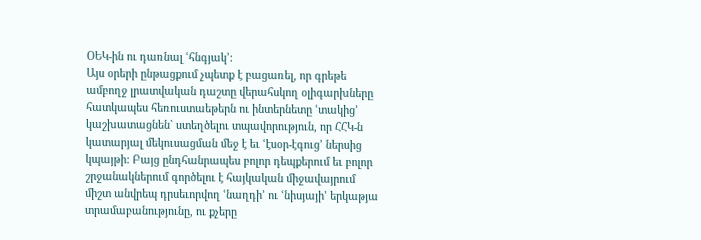ՕԵԿ-ին ու դառնալ ՙհնգյակ՚:
Այս օրերի ընթացքում չպետք է բացառել, որ գրեթե ամբողջ լրատվական դաշտը վերահսկող օլիգարխները հատկապես հեռուստաեթերն ու ինտերնետը ՙտակից՚ կաշխատացնեն` ստեղծելու տպավորություն, որ ՀՀԿ-ն կատարյալ մեկուսացման մեջ է եւ ՙէսօր-էգուց՚ ներսից կպայթի: Բայց ընդհանրապես բոլոր դեպքերում եւ բոլոր շրջանակներում գործելու է հայկական միջավայրում միշտ անվրեպ դրսեւորվող ՙնաղդի՚ ու ՙնիսյայի՚ երկաթյա տրամաբանությունը, ու քչերը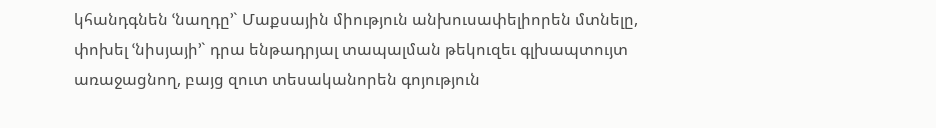կհանդգնեն ՙնաղդը՚` Մաքսային միություն անխուսափելիորեն մտնելը, փոխել ՙնիսյայի՚` դրա ենթադրյալ տապալման թեկուզեւ գլխապտույտ առաջացնող, բայց զուտ տեսականորեն գոյություն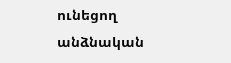ունեցող անձնական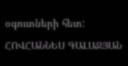օգուտների հետ:
ՀՈՎՀԱՆՆԵՍ ԳԱԼԱՋՅԱՆ